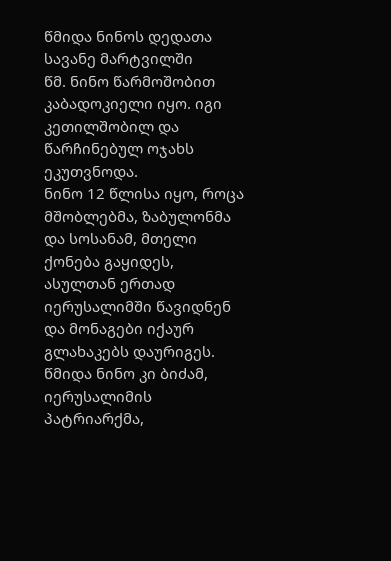წმიდა ნინოს დედათა სავანე მარტვილში
წმ. ნინო წარმოშობით კაბადოკიელი იყო. იგი კეთილშობილ და წარჩინებულ ოჯახს ეკუთვნოდა.
ნინო 12 წლისა იყო, როცა მშობლებმა, ზაბულონმა და სოსანამ, მთელი ქონება გაყიდეს, ასულთან ერთად იერუსალიმში წავიდნენ და მონაგები იქაურ გლახაკებს დაურიგეს. წმიდა ნინო კი ბიძამ, იერუსალიმის პატრიარქმა,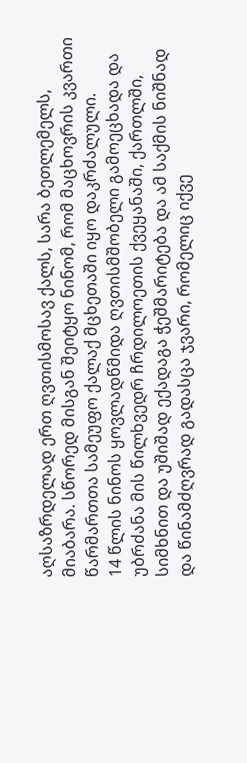აღსაზრდელად ერთ ღვთისმოსავ ქალს, სარა ბეთლემელს, მიაბარა. სწორედ მისგან შეიტყო ნინომ, რომ მაცხოვრის კვართი წარმართთა სამეუფო ქალაქ მცხეთაში იყო დაკრძალული.
14 წლის ნინოს ყოვლადწმიდა ღვთისმშობელი გამოეცხადა და უბრძანა მის წილხვედრ ჩრდილოეთის ქვეყანაში, ქართლში, სიმხნით და უშიშად ექადაგა ჭეშმარიტება და ამ საქმის ნიშნად და წინამძღვრად გადასცა ჯვარი, რომელიც იქვე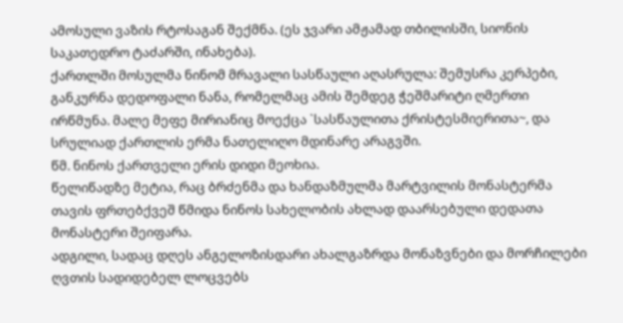ამოსული ვაზის რტოსაგან შექმნა. (ეს ჯვარი ამჟამად თბილისში, სიონის საკათედრო ტაძარში, ინახება).
ქართლში მოსულმა ნინომ მრავალი სასწაული აღასრულა: შემუსრა კერპები, განკურნა დედოფალი ნანა, რომელმაც ამის შემდეგ ჭეშმარიტი ღმერთი ირწმუნა. მალე მეფე მირიანიც მოექცა `სასწაულითა ქრისტესმიერითა~, და სრულიად ქართლის ერმა ნათელიღო მდინარე არაგვში.
წმ. ნინოს ქართველი ერის დიდი მეოხია.
წელიწადზე მეტია, რაც ბრძენმა და ხანდაზმულმა მარტვილის მონასტერმა თავის ფრთებქვეშ წმიდა ნინოს სახელობის ახლად დაარსებული დედათა მონასტერი შეიფარა.
ადგილი, სადაც დღეს ანგელოზისდარი ახალგაზრდა მონაზვნები და მორჩილები ღვთის სადიდებელ ლოცვებს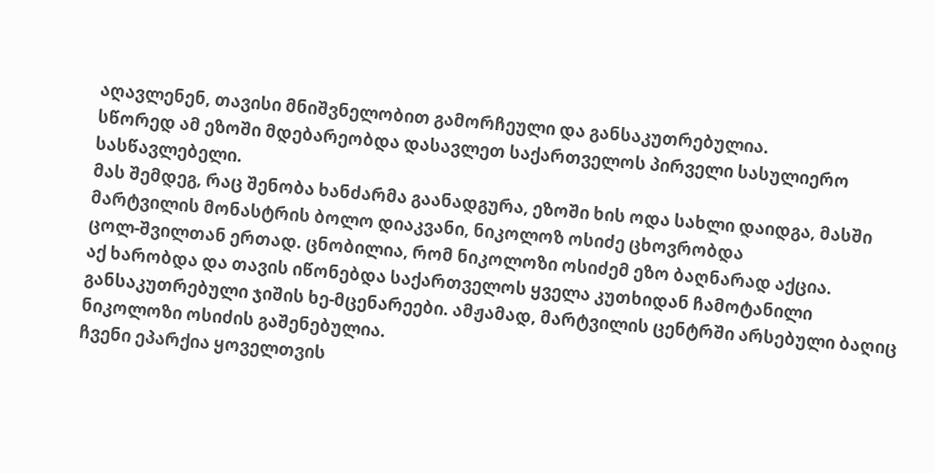აღავლენენ, თავისი მნიშვნელობით გამორჩეული და განსაკუთრებულია.
სწორედ ამ ეზოში მდებარეობდა დასავლეთ საქართველოს პირველი სასულიერო სასწავლებელი.
მას შემდეგ, რაც შენობა ხანძარმა გაანადგურა, ეზოში ხის ოდა სახლი დაიდგა, მასში მარტვილის მონასტრის ბოლო დიაკვანი, ნიკოლოზ ოსიძე ცხოვრობდა
ცოლ-შვილთან ერთად. ცნობილია, რომ ნიკოლოზი ოსიძემ ეზო ბაღნარად აქცია.
აქ ხარობდა და თავის იწონებდა საქართველოს ყველა კუთხიდან ჩამოტანილი
განსაკუთრებული ჯიშის ხე-მცენარეები. ამჟამად, მარტვილის ცენტრში არსებული ბაღიც ნიკოლოზი ოსიძის გაშენებულია.
ჩვენი ეპარქია ყოველთვის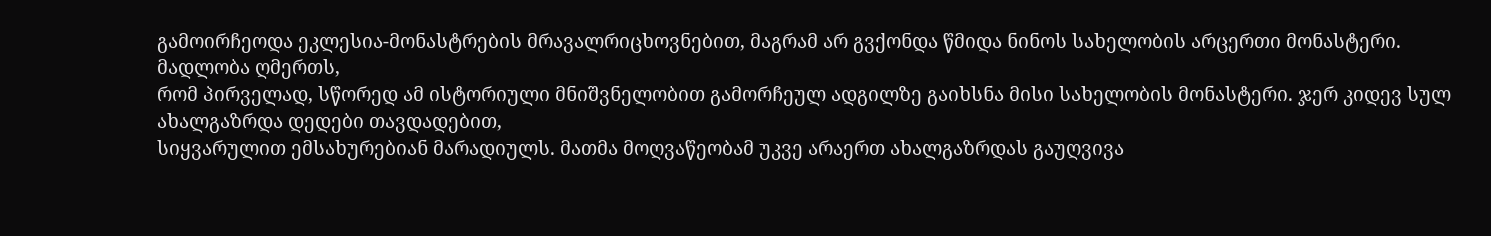გამოირჩეოდა ეკლესია-მონასტრების მრავალრიცხოვნებით, მაგრამ არ გვქონდა წმიდა ნინოს სახელობის არცერთი მონასტერი.
მადლობა ღმერთს,
რომ პირველად, სწორედ ამ ისტორიული მნიშვნელობით გამორჩეულ ადგილზე გაიხსნა მისი სახელობის მონასტერი. ჯერ კიდევ სულ ახალგაზრდა დედები თავდადებით,
სიყვარულით ემსახურებიან მარადიულს. მათმა მოღვაწეობამ უკვე არაერთ ახალგაზრდას გაუღვივა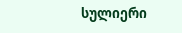სულიერი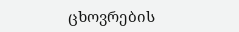ცხოვრების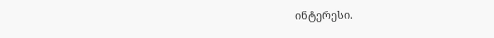ინტერესი.